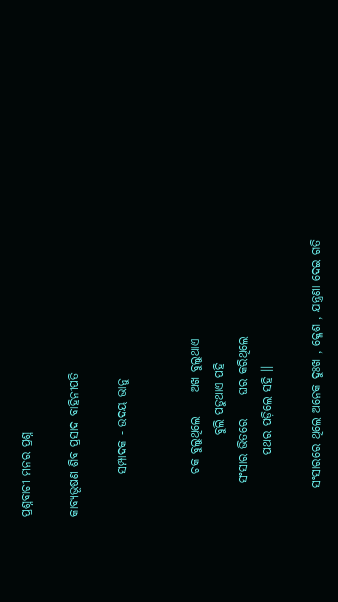ପ୍ରଶ୍ନବାଚୀ ମନର ପ୍ରଶ୍ନ

କାବ୍ୟଭୂଷଣ ଶିବ ପ୍ରସାଦ ବାହିନୀପତି

         ସମ୍ପାଦକ - ଉଦୟ ଭାନୁ


         ଚକ ବୁଲୁଥିଲେ     ଅଖ ବୁଲୁଥାଏ
                 ବୁଲି ପଡୁଥାଏ ପହି
       ସଂସାର ଭିତରେ     ଘର କରିଥିଲେ
             ପଥର ପଡ଼ିଲେ ସହି ।।

      ସଂସାରରେ ଥିଲେ ଅନେକ ଦୁଃଖ , କ୍ଳେଶ , ଯନ୍ତ୍ରଣା ଦେଇ ଗତି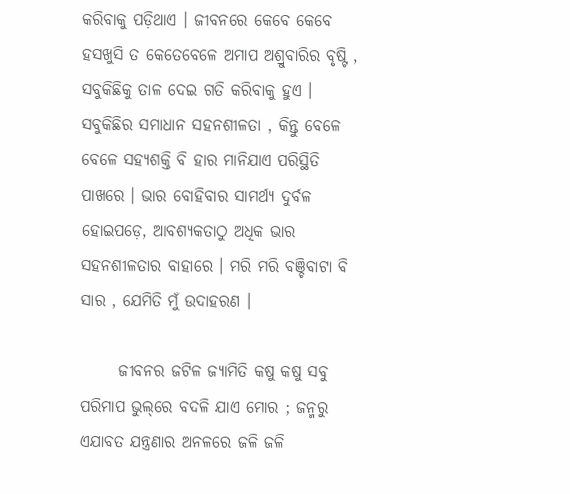କରିବାକୁ ପଡ଼ିଥାଏ । ଜୀବନରେ କେବେ କେବେ ହସଖୁସି ତ କେତେବେଳେ ଅମାପ ଅଶ୍ରୁବାରିର ବୃଷ୍ଟି , ସବୁକିଛିକୁ ତାଳ ଦେଇ ଗତି କରିବାକୁ ହୁଏ । ସବୁକିଛିର ସମାଧାନ ସହନଶୀଳତା , କିନ୍ତୁ ବେଳେ ବେଳେ ସହ୍ଯଶକ୍ତି ବି ହାର ମାନିଯାଏ ପରିସ୍ଥିତି ପାଖରେ । ଭାର ବୋହିବାର ସାମର୍ଥ୍ୟ ଦୁର୍ବଳ ହୋଇପଡ଼େ, ଆବଶ୍ଯକତାଠୁ ଅଧିକ ଭାର ସହନଶୀଳତାର ବାହାରେ । ମରି ମରି ବଞ୍ଚିବାଟା ବି ସାର , ଯେମିତି ମୁଁ ଉଦାହରଣ ।

      ଜୀବନର ଜଟିଳ ଜ୍ଯାମିତି କଷୁ କଷୁ ସବୁ ପରିମାପ ଭୁଲ୍‌ରେ ବଦଳି ଯାଏ ମୋର ; ଜନ୍ମରୁ ଏଯାବତ ଯନ୍ତ୍ରଣାର ଅନଳରେ ଜଳି ଜଳି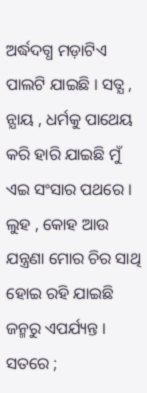ଅର୍ଦ୍ଧଦଗ୍ଧ ମଡ଼ାଟିଏ ପାଲଟି ଯାଇଛି । ସତ୍ଯ , ନ୍ଯାୟ , ଧର୍ମକୁ ପାଥେୟ କରି ହାରି ଯାଇଛି ମୁଁ ଏଇ ସଂସାର ପଥରେ । ଲୁହ , କୋହ ଆଉ ଯନ୍ତ୍ରଣା ମୋର ଚିର ସାଥି ହୋଇ ରହି ଯାଇଛି ଜନ୍ମରୁ ଏପର୍ଯ୍ୟନ୍ତ । ସତରେ ;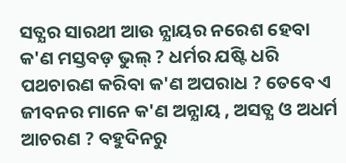ସତ୍ଯର ସାରଥୀ ଆଉ ନ୍ଯାୟର ନରେଶ ହେବା କ'ଣ ମସ୍ତବଡ଼ ଭୁଲ୍‌ ? ଧର୍ମର ଯଷ୍ଟି ଧରି ପଥଚାରଣ କରିବା କ'ଣ ଅପରାଧ ? ତେବେ ଏ ଜୀବନର ମାନେ କ'ଣ ଅନ୍ଯାୟ , ଅସତ୍ଯ ଓ ଅଧର୍ମ ଆଚରଣ ? ବହୁଦିନରୁ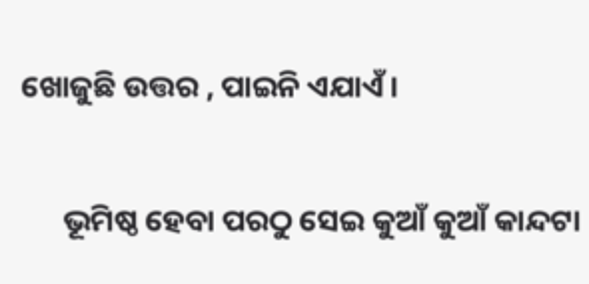ଖୋଜୁଛି ଉତ୍ତର , ପାଇନି ଏଯାଏଁ ।

      ଭୂମିଷ୍ଠ ହେବା ପରଠୁ ସେଇ କୁଆଁ କୁଆଁ କାନ୍ଦଟା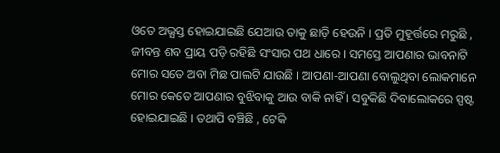ଓତେ ଅଭ୍ଯସ୍ତ ହୋଇଯାଇଛି ଯେଆଉ ତାକୁ ଛାଡ଼ି ହେଉନି । ପ୍ରତି ମୁହୂର୍ତ୍ତରେ ମରୁଛି , ଜୀବନ୍ତ ଶବ ପ୍ରାୟ ପଡ଼ି ରହିଛି ସଂସାର ପଥ ଧାରେ । ସମସ୍ତେ ଆପଣାର ଭାବନାଟି ମୋର ସତେ ଅବା ମିଛ ପାଲଟି ଯାଉଛି । ଆପଣା-ଆପଣା ବୋଲୁଥିବା ଲୋକମାନେ ମୋର କେତେ ଆପଣାର ବୁଝିବାକୁ ଆଉ ବାକି ନାହିଁ । ସବୁକିଛି ଦିବାଲୋକରେ ସ୍ପଷ୍ଟ ହୋଇଯାଇଛି । ତଥାପି ବଞ୍ଚିଛି , ଟେକି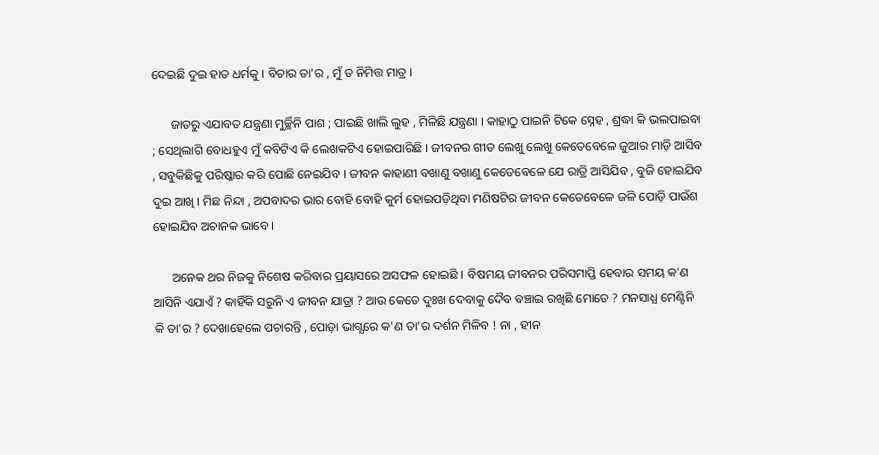ଦେଇଛି ଦୁଇ ହାତ ଧର୍ମକୁ । ବିଚାର ତା'ର , ମୁଁ ତ ନିମିତ୍ତ ମାତ୍ର ।

      ଜାତରୁ ଏଯାବତ ଯନ୍ତ୍ରଣା ମୁର୍ଚ୍ଛିନି ପାଶ ; ପାଇଛି ଖାଲି ଲୁହ , ମିଳିଛି ଯନ୍ତ୍ରଣା । କାହାଠୁ ପାଇନି ଟିକେ ସ୍ନେହ , ଶ୍ରଦ୍ଧା କି ଭଲପାଇବା ; ସେଥିଲାଗି ବୋଧହୁଏ ମୁଁ କବିଟିଏ କି ଲେଖକଟିଏ ହୋଇପାରିଛି । ଜୀବନର ଗୀତ ଲେଖୁ ଲେଖୁ କେତେବେଳେ ଜୁଆର ମାଡ଼ି ଆସିବ , ସବୁକିଛିକୁ ପରିଷ୍କାର କରି ପୋଛି ନେଇଯିବ । ଜୀବନ କାହାଣୀ ବଖାଣୁ ବଖାଣୁ କେତେବେଳେ ଯେ ରାତ୍ରି ଆସିଯିବ , ବୁଜି ହୋଇଯିବ ଦୁଇ ଆଖି । ମିଛ ନିନ୍ଦା , ଅପବାଦର ଭାର ବୋହି ବୋହି କୁର୍ମ ହୋଇପଡ଼ିଥିବା ମଣିଷଟିର ଜୀବନ କେତେବେଳେ ଜଳି ପୋଡ଼ି ପାଉଁଶ ହୋଇଯିବ ଅଚାନକ ଭାବେ ।

      ଅନେକ ଥର ନିଜକୁ ନିଶେଷ କରିବାର ପ୍ରୟାସରେ ଅସଫଳ ହୋଇଛି । ବିଷମୟ ଜୀବନର ପରିସମାପ୍ତି ହେବାର ସମୟ କ'ଣ ଆସିନି ଏଯାଏଁ ? କାହିଁକି ସରୁନି ଏ ଜୀବନ ଯାତ୍ରା ? ଆଉ କେତେ ଦୁଃଖ ଦେବାକୁ ଦୈବ ବଞ୍ଚାଇ ରଖିଛି ମୋତେ ? ମନସାଧ୍ଯ ମେଣ୍ଟିନି କି ତା'ର ? ଦେଖାହେଲେ ପଚାରନ୍ତି , ପୋଡ଼ା ଭାଗ୍ଯରେ କ'ଣ ତା'ର ଦର୍ଶନ ମିଳିବ ! ନା , ହୀନ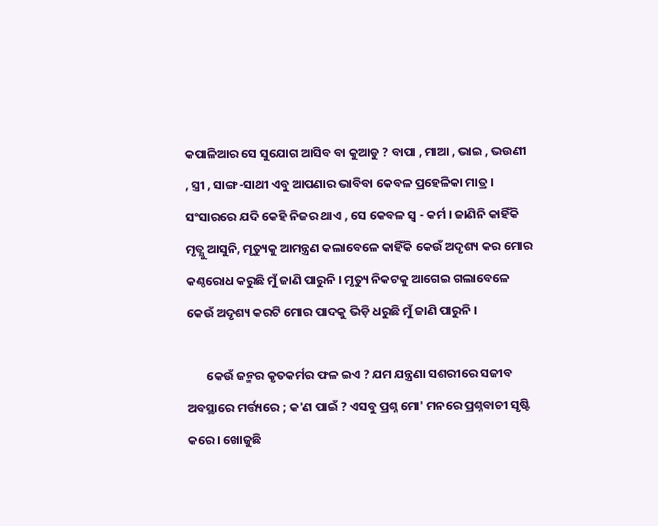କପାଳିଆର ସେ ସୁଯୋଗ ଆସିବ ବା କୁଆଡୁ ? ବାପା , ମାଆ , ଭାଇ , ଭଉଣୀ , ସ୍ତ୍ରୀ , ସାଙ୍ଗ-ସାଥୀ ଏବୁ ଆପଣାର ଭାବିବା କେବଳ ପ୍ରହେଳିକା ମାତ୍ର । ସଂସାରରେ ଯଦି କେହି ନିଜର ଥାଏ , ସେ କେବଳ ସ୍ବ - କର୍ମ । ଜାଣିନି କାହିଁକି ମୃତ୍ଯୁ ଆସୁନି, ମୃତ୍ୟୁକୁ ଆମନ୍ତ୍ରଣ କଲାବେଳେ କାହିଁକି କେଉଁ ଅଦୃଶ୍ୟ କର ମୋର କଣ୍ଠରୋଧ କରୁଛି ମୁଁ ଜାଣି ପାରୁନି । ମୃତ୍ୟୁ ନିକଟକୁ ଆଗେଇ ଗଲାବେଳେ କେଉଁ ଅଦୃଶ୍ୟ କରଟି ମୋର ପାଦକୁ ଭିଡ଼ି ଧରୁଛି ମୁଁ ଜାଣି ପାରୁନି ।

       କେଉଁ ଜନ୍ମର କୃତକର୍ମର ଫଳ ଇଏ ? ଯମ ଯନ୍ତ୍ରଣା ସଶରୀରେ ସଜୀବ ଅବସ୍ଥାରେ ମର୍ତ୍ତ୍ୟରେ ; କ'ଣ ପାଇଁ ? ଏସବୁ ପ୍ରଶ୍ନ ମୋ' ମନରେ ପ୍ରଶ୍ନବାଚୀ ସୃଷ୍ଟି କରେ । ଖୋଜୁଛି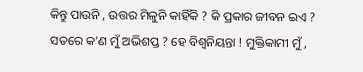କିନ୍ତୁ ପାଉନି , ଉତ୍ତର ମିଳୁନି କାହିଁକି ? କି ପ୍ରକାର ଜୀବନ ଇଏ ? ସତରେ କ'ଣ ମୁଁ ଅଭିଶପ୍ତ ? ହେ ବିଶ୍ବନିୟନ୍ତା ! ମୁକ୍ତିକାମୀ ମୁଁ ,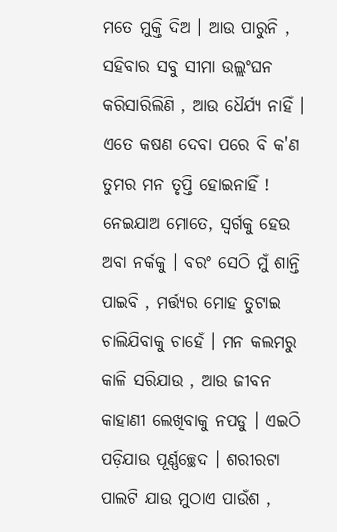ମତେ ମୁକ୍ତି ଦିଅ । ଆଉ ପାରୁନି , ସହିବାର ସବୁ ସୀମା ଉଲ୍ଲଂଘନ କରିସାରିଲିଣି , ଆଉ ଧୈର୍ଯ୍ୟ ନାହିଁ । ଏତେ କଷଣ ଦେବା ପରେ ବି କ'ଣ ତୁମର ମନ ତୃପ୍ତି ହୋଇନାହିଁ ! ନେଇଯାଅ ମୋତେ, ସ୍ବର୍ଗକୁ ହେଉ ଅବା ନର୍କକୁ । ବରଂ ସେଠି ମୁଁ ଶାନ୍ତି ପାଇବି , ମର୍ତ୍ତ୍ୟର ମୋହ ତୁଟାଇ ଚାଲିଯିବାକୁ ଚାହେଁ । ମନ କଲମରୁ କାଳି ସରିଯାଉ , ଆଉ ଜୀବନ କାହାଣୀ ଲେଖିବାକୁ ନପଡୁ । ଏଇଠି ପଡ଼ିଯାଉ ପୂର୍ଣ୍ଣଚ୍ଛେଦ । ଶରୀରଟା ପାଲଟି ଯାଉ ମୁଠାଏ ପାଉଁଶ ,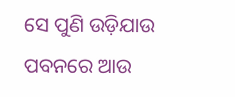ସେ ପୁଣି ଉଡ଼ିଯାଉ ପବନରେ ଆଉ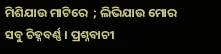ମିଶିଯାଉ ମାଟିରେ  ; ଲିଭିଯାଉ ମୋର ସବୁ ଚିହ୍ନବର୍ଣ୍ଣ । ପ୍ରଶ୍ନବାଚୀ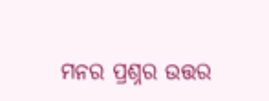ମନର ପ୍ରଶ୍ନର ଉତ୍ତର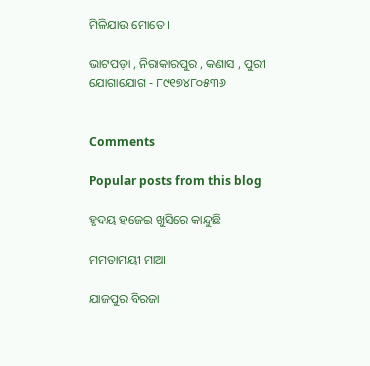ମିଳିଯାଉ ମୋତେ ।

ଭାଟପଡ଼ା , ନିରାକାରପୁର , କଣାସ , ପୁରୀ
ଯୋଗାଯୋଗ - ୮୯୧୭୪୮୦୫୩୬


Comments

Popular posts from this blog

ହୃଦୟ ହଜେଇ ଖୁସିରେ କାନ୍ଦୁଛି

ମମତାମୟୀ ମାଆ

ଯାଜପୁର ବିରଜା